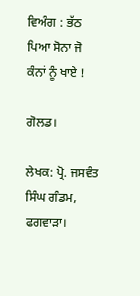ਵਿਅੰਗ : ਭੱਠ ਪਿਆ ਸੋਨਾ ਜੋ ਕੰਨਾਂ ਨੂੰ ਖਾਏ !

ਗੋਲਡ।

ਲੇਖਕ: ਪ੍ਰੋ. ਜਸਵੰਤ ਸਿੰਘ ਗੰਡਮ, ਫਗਵਾੜਾ।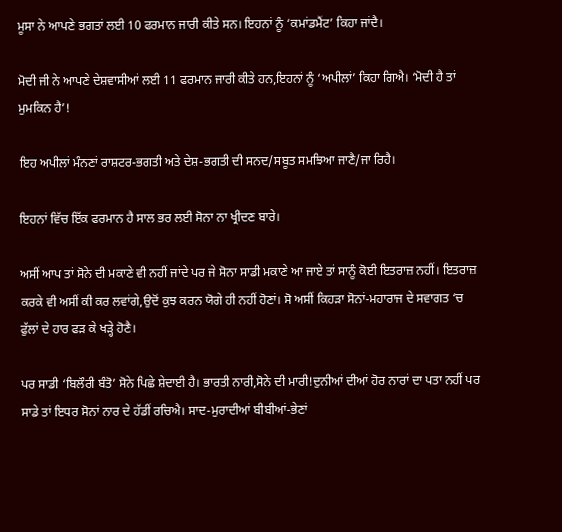ਮੂਸਾ ਨੇ ਆਪਣੇ ਭਗਤਾਂ ਲਈ 10 ਫਰਮਾਨ ਜਾਰੀ ਕੀਤੇ ਸਨ। ਇਹਨਾਂ ਨੂੰ ‘ਕਮਾਂਡਮੈਂਟ’ ਕਿਹਾ ਜਾਂਦੈ।

ਮੋਦੀ ਜੀ ਨੇ ਆਪਣੇ ਦੇਸ਼ਵਾਸੀਆਂ ਲਈ 11 ਫਰਮਾਨ ਜਾਰੀ ਕੀਤੇ ਹਨ,ਇਹਨਾਂ ਨੂੰ ‘ਅਪੀਲਾਂ’ ਕਿਹਾ ਗਿਐ। ‘ਮੋਦੀ ਹੈ ਤਾਂ ਮੁਮਕਿਨ ਹੈ’!

ਇਹ ਅਪੀਲਾਂ ਮੰਨਣਾਂ ਰਾਸ਼ਟਰ-ਭਗਤੀ ਅਤੇ ਦੇਸ਼-ਭਗਤੀ ਦੀ ਸਨਦ/ਸਬੂਤ ਸਮਝਿਆ ਜਾਣੈ/ਜਾ ਰਿਹੈ।

ਇਹਨਾਂ ਵਿੱਚ ਇੱਕ ਫਰਮਾਨ ਹੈ ਸਾਲ ਭਰ ਲਈ ਸੋਨਾ ਨਾ ਖ੍ਰੀਦਣ ਬਾਰੇ।

ਅਸੀਂ ਆਪ ਤਾਂ ਸੋਨੇ ਦੀ ਮਕਾਣੇ ਵੀ ਨਹੀਂ ਜਾਂਦੇ ਪਰ ਜੇ ਸੋਨਾ ਸਾਡੀ ਮਕਾਣੇ ਆ ਜਾਏ ਤਾਂ ਸਾਨੂੰ ਕੋਈ ਇਤਰਾਜ਼ ਨਹੀਂ। ਇਤਰਾਜ਼ ਕਰਕੇ ਵੀ ਅਸੀਂ ਕੀ ਕਰ ਲਵਾਂਗੇ,ਉਦੋਂ ਕੁਝ ਕਰਨ ਯੋਗੇ ਹੀ ਨਹੀਂ ਹੋਣਾਂ। ਸੋ ਅਸੀਂ ਕਿਹੜਾ ਸੋਨਾਂ-ਮਹਾਰਾਜ ਦੇ ਸਵਾਗਤ ‘ਚ ਫੁੱਲਾਂ ਦੇ ਹਾਰ ਫੜ ਕੇ ਖੜ੍ਹੇ ਹੋਣੈ।

ਪਰ ਸਾਡੀ ‘ਬਿਲੌਰੀ ਬੰਤੋ’ ਸੋਨੇ ਪਿਛੇ ਸ਼ੇਦਾਈ ਹੈ। ਭਾਰਤੀ ਨਾਰੀ,ਸੋਨੇ ਦੀ ਮਾਰੀ!ਦੁਨੀਆਂ ਦੀਆਂ ਹੋਰ ਨਾਰਾਂ ਦਾ ਪਤਾ ਨਹੀਂ ਪਰ ਸਾਡੇ ਤਾਂ ਇਧਰ ਸੋਨਾਂ ਨਾਰ ਦੇ ਹੱਡੀਂ ਰਚਿਐ। ਸਾਦ-ਮੁਰਾਦੀਆਂ ਬੀਬੀਆਂ-ਭੇਣਾਂ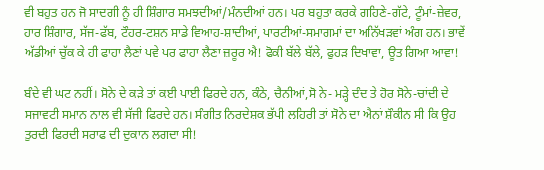ਵੀ ਬਹੁਤ ਹਨ ਜੋ ਸਾਦਗੀ ਨੂੰ ਹੀ ਸ਼ਿੰਗਾਰ ਸਮਝਦੀਆਂ/ਮੰਨਦੀਆਂ ਹਨ। ਪਰ ਬਹੁਤਾ ਕਰਕੇ ਗਹਿਣੇ-ਗੱਟੇ, ਟੂੰਮਾਂ-ਜ਼ੇਵਰ, ਹਾਰ ਸ਼ਿੰਗਾਰ, ਸੱਜ-ਫੱਬ, ਟੌਹਰ-ਟਸ਼ਨ ਸਾਡੇ ਵਿਆਹ-ਸ਼ਾਦੀਆਂ, ਪਾਰਟੀਆਂ-ਸਮਾਗਮਾਂ ਦਾ ਅਨਿੱਖੜਵਾਂ ਅੰਗ ਹਨ। ਭਾਵੇਂ ਅੱਡੀਆਂ ਚੁੱਕ ਕੇ ਹੀ ਫਾਹਾ ਲੈਣਾਂ ਪਵੇ ਪਰ ਫਾਹਾ ਲੈਣਾ ਜ਼ਰੂਰ ਐ! ਫੋਕੀ ਬੱਲੇ ਬੱਲੇ, ਫੁਹੜ ਦਿਖਾਵਾ, ਊਤ ਗਿਆ ਆਵਾ!

ਬੰਦੇ ਵੀ ਘਟ ਨਹੀਂ। ਸੋਨੇ ਦੇ ਕੜੇ ਤਾਂ ਕਈ ਪਾਈ ਫਿਰਦੇ ਹਨ, ਕੰਠੇ, ਚੈਨੀਆਂ,ਸੋ ਨੇ- ਮੜ੍ਹੇ ਦੰਦ ਤੇ ਹੋਰ ਸੋਨੇ-ਚਾਂਦੀ ਦੇ ਸਜਾਵਟੀ ਸਮਾਨ ਨਾਲ ਵੀ ਸੱਜੀ ਫਿਰਦੇ ਹਨ। ਸੰਗੀਤ ਨਿਰਦੇਸ਼ਕ ਭੱਪੀ ਲਹਿਰੀ ਤਾਂ ਸੋਨੇ ਦਾ ਐਨਾਂ ਸ਼ੌਕੀਨ ਸੀ ਕਿ ਉਹ ਤੁਰਦੀ ਫਿਰਦੀ ਸਰਾਫ ਦੀ ਦੁਕਾਨ ਲਗਦਾ ਸੀ!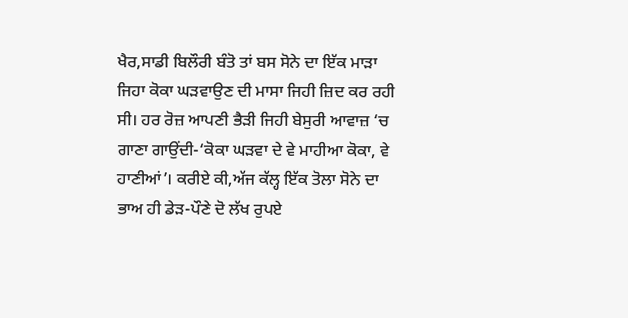ਖੈਰ,ਸਾਡੀ ਬਿਲੌਰੀ ਬੰਤੋ ਤਾਂ ਬਸ ਸੋਨੇ ਦਾ ਇੱਕ ਮਾੜਾ ਜਿਹਾ ਕੋਕਾ ਘੜਵਾਉਣ ਦੀ ਮਾਸਾ ਜਿਹੀ ਜ਼ਿਦ ਕਰ ਰਹੀ ਸੀ। ਹਰ ਰੋਜ਼ ਆਪਣੀ ਭੈੜੀ ਜਿਹੀ ਬੇਸੁਰੀ ਆਵਾਜ਼ ‘ਚ ਗਾਣਾ ਗਾਉਂਦੀ-‘ਕੋਕਾ ਘੜਵਾ ਦੇ ਵੇ ਮਾਹੀਆ ਕੋਕਾ, ਵੇ ਹਾਣੀਆਂ’। ਕਰੀਏ ਕੀ,ਅੱਜ ਕੱਲ੍ਹ ਇੱਕ ਤੋਲਾ ਸੋਨੇ ਦਾ ਭਾਅ ਹੀ ਡੇੜ-ਪੌਣੇ ਦੋ ਲੱਖ ਰੁਪਏ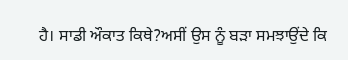ਹੈ। ਸਾਡੀ ਔਕਾਤ ਕਿਥੇ?ਅਸੀਂ ਉਸ ਨੂੰ ਬੜਾ ਸਮਝਾਉਂਦੇ ਕਿ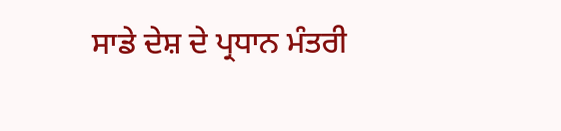ਸਾਡੇ ਦੇਸ਼ ਦੇ ਪ੍ਰਧਾਨ ਮੰਤਰੀ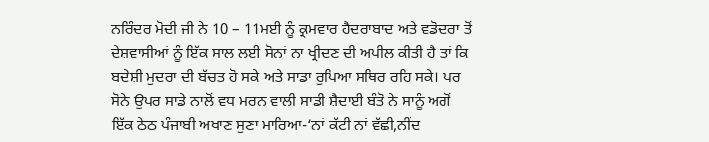ਨਰਿੰਦਰ ਮੋਦੀ ਜੀ ਨੇ 10 – 11ਮਈ ਨੂੰ ਕ੍ਰਮਵਾਰ ਹੈਦਰਾਬਾਦ ਅਤੇ ਵਡੋਦਰਾ ਤੋਂ ਦੇਸ਼ਵਾਸੀਆਂ ਨੂੰ ਇੱਕ ਸਾਲ ਲਈ ਸੋਨਾਂ ਨਾ ਖ੍ਰੀਦਣ ਦੀ ਅਪੀਲ ਕੀਤੀ ਹੈ ਤਾਂ ਕਿ ਬਦੇਸ਼ੀ ਮੁਦਰਾ ਦੀ ਬੱਚਤ ਹੋ ਸਕੇ ਅਤੇ ਸਾਡਾ ਰੁਪਿਆ ਸਥਿਰ ਰਹਿ ਸਕੇ। ਪਰ ਸੋਨੇ ਉਪਰ ਸਾਡੇ ਨਾਲੋਂ ਵਧ ਮਰਨ ਵਾਲੀ ਸਾਡੀ ਸ਼ੈਦਾਈ ਬੰਤੋ ਨੇ ਸਾਨੂੰ ਅਗੋਂ ਇੱਕ ਠੇਠ ਪੰਜਾਬੀ ਅਖਾਣ ਸੁਣਾ ਮਾਰਿਆ-‘ਨਾਂ ਕੱਟੀ ਨਾਂ ਵੱਛੀ,ਨੀਂਦ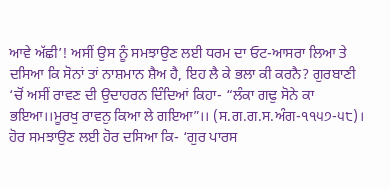ਆਵੇ ਅੱਛੀ’! ਅਸੀਂ ਉਸ ਨੂੰ ਸਮਝਾਉਣ ਲਈ ਧਰਮ ਦਾ ਓਟ-ਆਸਰਾ ਲਿਆ ਤੇ ਦਸਿਆ ਕਿ ਸੋਨਾਂ ਤਾਂ ਨਾਸ਼ਮਾਨ ਸ਼ੈਅ ਹੈ, ਇਹ ਲੈ ਕੇ ਭਲਾ ਕੀ ਕਰਨੈ? ਗੁਰਬਾਣੀ ‘ਚੋਂ ਅਸੀਂ ਰਾਵਣ ਦੀ ਉਦਾਹਰਨ ਦਿੰਦਿਆਂ ਕਿਹਾ- “ਲੰਕਾ ਗਢੁ ਸੋਨੇ ਕਾ ਭਇਆ।।ਮੂਰਖੁ ਰਾਵਨੁ ਕਿਆ ਲੇ ਗਇਆ”।। (ਸ.ਗ.ਗ.ਸ.ਅੰਗ-੧੧੫੭-੫੮)। ਹੋਰ ਸਮਝਾਉਣ ਲਈ ਹੋਰ ਦਸਿਆ ਕਿ- ‘ਗੁਰ ਪਾਰਸ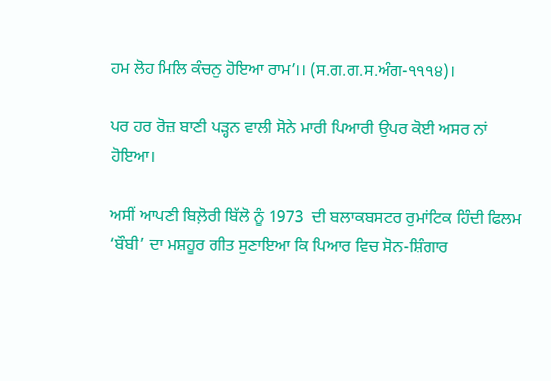ਹਮ ਲੋਹ ਮਿਲਿ ਕੰਚਨੁ ਹੋਇਆ ਰਾਮ’।। (ਸ.ਗ.ਗ.ਸ.ਅੰਗ-੧੧੧੪)।

ਪਰ ਹਰ ਰੋਜ਼ ਬਾਣੀ ਪੜ੍ਹਨ ਵਾਲੀ ਸੋਨੇ ਮਾਰੀ ਪਿਆਰੀ ਉਪਰ ਕੋਈ ਅਸਰ ਨਾਂ ਹੋਇਆ।

ਅਸੀਂ ਆਪਣੀ ਬਿਲ਼ੋਰੀ ਬਿੱਲੋ ਨੂੰ 1973  ਦੀ ਬਲਾਕਬਸਟਰ ਰੁਮਾਂਟਿਕ ਹਿੰਦੀ ਫਿਲਮ ‘ਬੌਬੀ’ ਦਾ ਮਸ਼ਹੂਰ ਗੀਤ ਸੁਣਾਇਆ ਕਿ ਪਿਆਰ ਵਿਚ ਸੋਨ-ਸ਼ਿੰਗਾਰ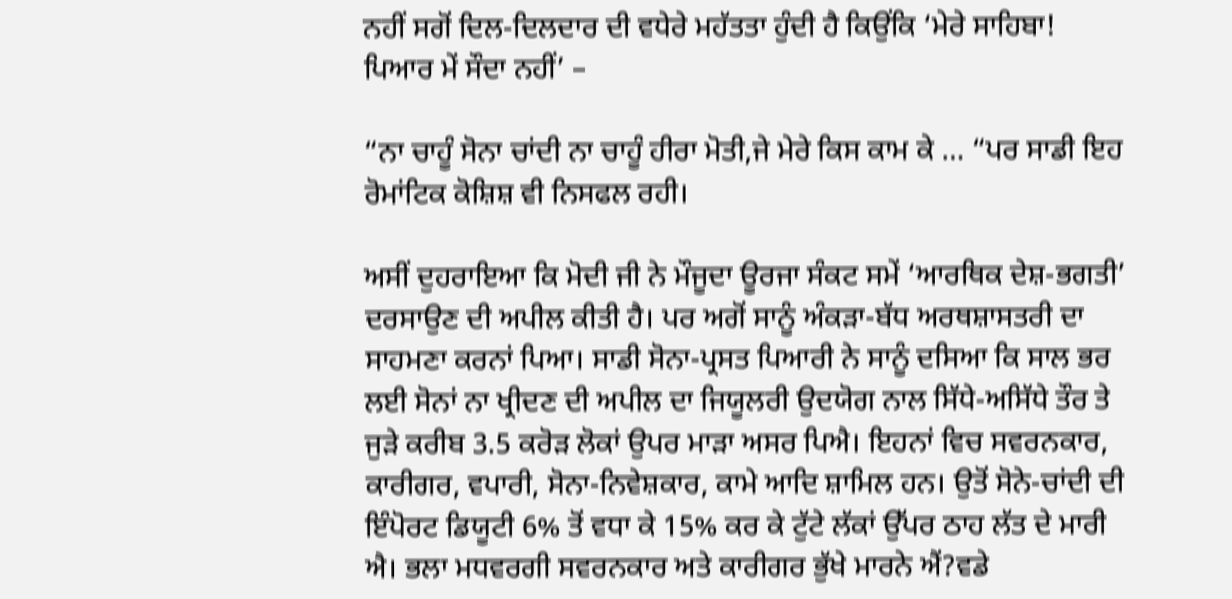ਨਹੀਂ ਸਗੋਂ ਦਿਲ-ਦਿਲਦਾਰ ਦੀ ਵਧੇਰੇ ਮਹੱਤਤਾ ਹੁੰਦੀ ਹੈ ਕਿਉਂਕਿ ‘ਮੇਰੇ ਸਾਹਿਬਾ! ਪਿਆਰ ਮੇਂ ਸੌਦਾ ਨਹੀਂ’ –

“ਨਾ ਚਾਹੂੰ ਸੋਨਾ ਚਾਂਦੀ ਨਾ ਚਾਹੂੰ ਹੀਰਾ ਮੋਤੀ,ਜੇ ਮੇਰੇ ਕਿਸ ਕਾਮ ਕੇ … “ਪਰ ਸਾਡੀ ਇਹ ਰੋਮਾਂਟਿਕ ਕੋਸ਼ਿਸ਼ ਵੀ ਨਿਸਫਲ ਰਹੀ।

ਅਸੀਂ ਦੁਹਰਾਇਆ ਕਿ ਮੋਦੀ ਜੀ ਨੇ ਮੌਜੂਦਾ ਊਰਜਾ ਸੰਕਟ ਸਮੇਂ ‘ਆਰਥਿਕ ਦੇਸ਼-ਭਗਤੀ’ ਦਰਸਾਉਣ ਦੀ ਅਪੀਲ ਕੀਤੀ ਹੈ। ਪਰ ਅਗੋਂ ਸਾਨੂੰ ਅੰਕੜਾ-ਬੱਧ ਅਰਥਸ਼ਾਸਤਰੀ ਦਾ ਸਾਹਮਣਾ ਕਰਨਾਂ ਪਿਆ। ਸਾਡੀ ਸੋਨਾ-ਪ੍ਰਸਤ ਪਿਆਰੀ ਨੇ ਸਾਨੂੰ ਦਸਿਆ ਕਿ ਸਾਲ ਭਰ ਲਈ ਸੋਨਾਂ ਨਾ ਖ੍ਰੀਦਣ ਦੀ ਅਪੀਲ ਦਾ ਜਿਯੂਲਰੀ ਉਦਯੋਗ ਨਾਲ ਸਿੱਧੇ-ਅਸਿੱਧੇ ਤੌਰ ਤੇ ਜੁੜੇ ਕਰੀਬ 3.5 ਕਰੋੜ ਲੋਕਾਂ ਉਪਰ ਮਾੜਾ ਅਸਰ ਪਿਐ। ਇਹਨਾਂ ਵਿਚ ਸਵਰਨਕਾਰ, ਕਾਰੀਗਰ, ਵਪਾਰੀ, ਸੋਨਾ-ਨਿਵੇਸ਼ਕਾਰ, ਕਾਮੇ ਆਦਿ ਸ਼ਾਮਿਲ ਹਨ। ਉਤੋਂ ਸੋਨੇ-ਚਾਂਦੀ ਦੀ ਇੰਪੋਰਟ ਡਿਯੂਟੀ 6% ਤੋਂ ਵਧਾ ਕੇ 15% ਕਰ ਕੇ ਟੁੱਟੇ ਲੱਕਾਂ ਉੱਪਰ ਠਾਹ ਲੱਤ ਦੇ ਮਾਰੀ ਐ। ਭਲਾ ਮਧਵਰਗੀ ਸਵਰਨਕਾਰ ਅਤੇ ਕਾਰੀਗਰ ਭੁੱਖੇ ਮਾਰਨੇ ਐਂ?ਵਡੇ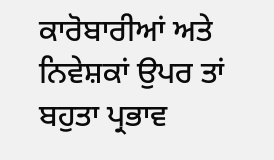ਕਾਰੋਬਾਰੀਆਂ ਅਤੇ ਨਿਵੇਸ਼ਕਾਂ ਉਪਰ ਤਾਂ ਬਹੁਤਾ ਪ੍ਰਭਾਵ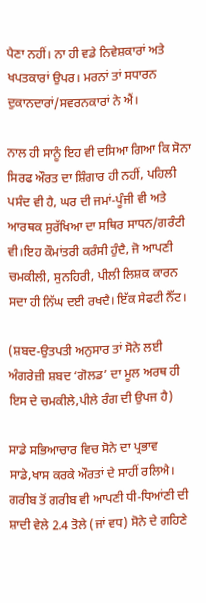ਪੈਣਾ ਨਹੀਂ। ਨਾ ਹੀ ਵਡੇ ਨਿਵੇਸ਼ਕਾਰਾਂ ਅਤੇ ਖਪਤਕਾਰਾਂ ਉਪਰ। ਮਰਨਾਂ ਤਾਂ ਸਧਾਰਨ ਦੁਕਾਨਦਾਰਾਂ/ਸਵਰਨਕਾਰਾਂ ਨੇ ਐਂ।

ਨਾਲ ਹੀ ਸਾਨੂੰ ਇਹ ਵੀ ਦਸਿਆ ਗਿਆ ਕਿ ਸੋਨਾ ਸਿਰਫ ਔਰਤ ਦਾ ਸ਼ਿੰਗਾਰ ਹੀ ਨਹੀਂ, ਪਹਿਲੀ ਪਸੰਦ ਵੀ ਹੈ, ਘਰ ਦੀ ਜਮਾਂ-ਪੂੰਜੀ ਵੀ ਅਤੇ ਆਰਥਕ ਸੁਰੱਖਿਆ ਦਾ ਸਥਿਰ ਸਾਧਨ/ਗਰੰਟੀ ਵੀ।ਇਹ ਕੌਮਾਂਤਰੀ ਕਰੰਸੀ ਹੁੰਦੈ, ਜੋ ਆਪਣੀ ਚਮਕੀਲੀ, ਸੁਨਹਿਰੀ, ਪੀਲੀ ਲਿਸ਼ਕ ਕਾਰਨ ਸਦਾ ਹੀ ਨਿੱਘ ਦਈ ਰਖਦੈ। ਇੱਕ ਸੇਫਟੀ ਨੈੱਟ।

(ਸ਼ਬਦ-ਉਤਪਤੀ ਅਨੁਸਾਰ ਤਾਂ ਸੋਨੇ ਲਈ ਅੰਗਰੇਜ਼ੀ ਸ਼ਬਦ ‘ਗੋਲਡ’ ਦਾ ਮੂਲ ਅਰਥ ਹੀ ਇਸ ਦੇ ਚਮਕੀਲੇ,ਪੀਲੇ ਰੰਗ ਦੀ ਉਪਜ ਹੈ)

ਸਾਡੇ ਸਭਿਆਚਾਰ ਵਿਚ ਸੋਨੇ ਦਾ ਪ੍ਰਭਾਵ ਸਾਡੇ,ਖਾਸ ਕਰਕੇ ਔਰਤਾਂ ਦੇ ਸਾਹੀਂ ਰਲਿਐ। ਗਰੀਬ ਤੋਂ ਗਰੀਬ ਵੀ ਆਪਣੀ ਧੀ-ਧਿਆਂਣੀ ਦੀ ਸ਼ਾਦੀ ਵੇਲੇ 2.4 ਤੋਲੇ (ਜਾਂ ਵਧ) ਸੋਨੇ ਦੇ ਗਹਿਣੇ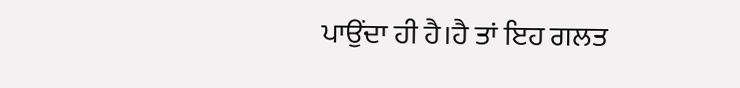ਪਾਉਂਦਾ ਹੀ ਹੈ।ਹੈ ਤਾਂ ਇਹ ਗਲਤ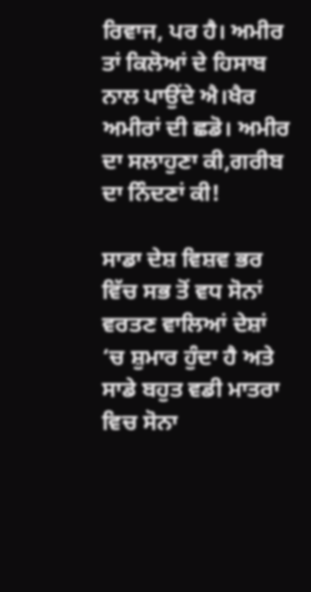ਰਿਵਾਜ, ਪਰ ਹੈ। ਅਮੀਰ ਤਾਂ ਕਿਲੋਆਂ ਦੇ ਹਿਸਾਬ ਨਾਲ ਪਾਉਂਦੇ ਐ।ਖੈਰ ਅਮੀਰਾਂ ਦੀ ਛਡੋ। ਅਮੀਰ ਦਾ ਸਲਾਹੁਣਾ ਕੀ,ਗਰੀਬ ਦਾ ਨਿੰਦਣਾਂ ਕੀ!

ਸਾਡਾ ਦੇਸ਼ ਵਿਸ਼ਵ ਭਰ ਵਿੱਚ ਸਭ ਤੋਂ ਵਧ ਸੋਨਾਂ ਵਰਤਣ ਵਾਲਿਆਂ ਦੇਸ਼ਾਂ ‘ਚ ਸ਼ੁਮਾਰ ਹੁੰਦਾ ਹੈ ਅਤੇ ਸਾਡੇ ਬਹੁਤ ਵਡੀ ਮਾਤਰਾ ਵਿਚ ਸੋਨਾ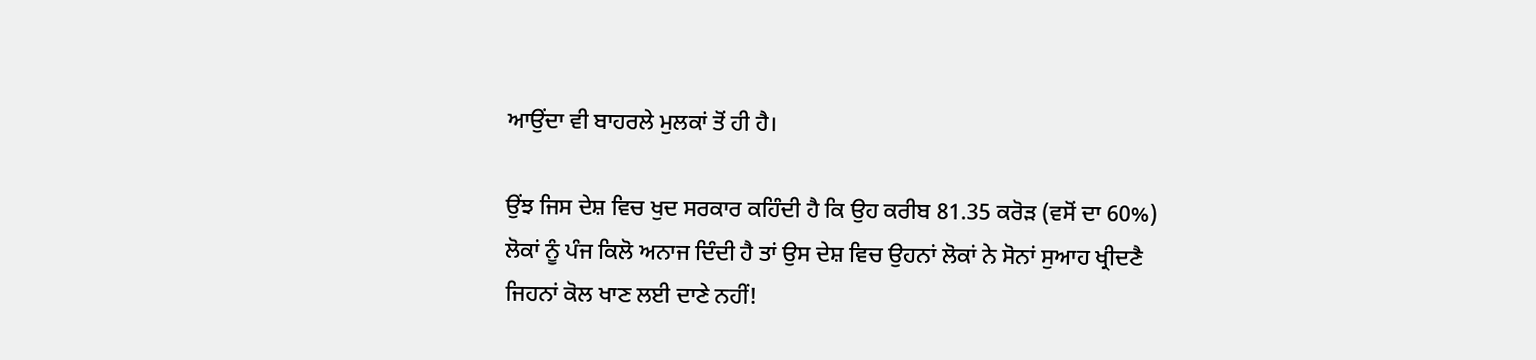ਆਉਂਦਾ ਵੀ ਬਾਹਰਲੇ ਮੁਲਕਾਂ ਤੋਂ ਹੀ ਹੈ।

ਉਂਝ ਜਿਸ ਦੇਸ਼ ਵਿਚ ਖੁਦ ਸਰਕਾਰ ਕਹਿੰਦੀ ਹੈ ਕਿ ਉਹ ਕਰੀਬ 81.35 ਕਰੋੜ (ਵਸੋਂ ਦਾ 60%) ਲੋਕਾਂ ਨੂੰ ਪੰਜ ਕਿਲੋ ਅਨਾਜ ਦਿੰਦੀ ਹੈ ਤਾਂ ਉਸ ਦੇਸ਼ ਵਿਚ ਉਹਨਾਂ ਲੋਕਾਂ ਨੇ ਸੋਨਾਂ ਸੁਆਹ ਖ੍ਰੀਦਣੈ ਜਿਹਨਾਂ ਕੋਲ ਖਾਣ ਲਈ ਦਾਣੇ ਨਹੀਂ!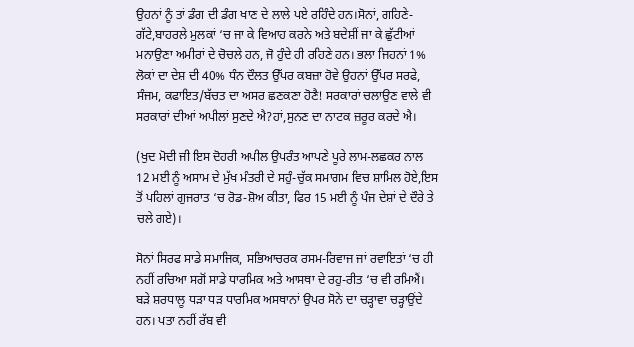ਉਹਨਾਂ ਨੂੰ ਤਾਂ ਡੰਗ ਦੀ ਡੰਗ ਖਾਣ ਦੇ ਲਾਲੇ ਪਏ ਰਹਿੰਦੇ ਹਨ।ਸੋਨਾਂ, ਗਹਿਣੇ-ਗੱਟੇ,ਬਾਹਰਲੇ ਮੁਲਕਾਂ ‘ਚ ਜਾ ਕੇ ਵਿਆਹ ਕਰਨੇ ਅਤੇ ਬਦੇਸ਼ੀਂ ਜਾ ਕੇ ਛੁੱਟੀਆਂ ਮਨਾਉਣਾ ਅਮੀਰਾਂ ਦੇ ਚੋਚਲੇ ਹਨ, ਜੋ ਹੁੰਦੇ ਹੀ ਰਹਿਣੇ ਹਨ। ਭਲਾ ਜਿਹਨਾਂ 1% ਲੋਕਾਂ ਦਾ ਦੇਸ਼ ਦੀ 40% ਧੰਨ ਦੌਲਤ ਉੱਪਰ ਕਬਜ਼ਾ ਹੋਵੇ ਉਹਨਾਂ ਉੱਪਰ ਸਰਫੇ, ਸੰਜਮ, ਕਫਾਇਤ/ਬੱਚਤ ਦਾ ਅਸਰ ਛਣਕਣਾ ਹੋਣੈ! ਸਰਕਾਰਾਂ ਚਲਾਉਣ ਵਾਲੇ ਵੀ ਸਰਕਾਰਾਂ ਦੀਆਂ ਅਪੀਲਾਂ ਸੁਣਦੇ ਐ?ਹਾਂ,ਸੁਨਣ ਦਾ ਨਾਟਕ ਜ਼ਰੂਰ ਕਰਦੇ ਐ।

(ਖੁਦ ਮੋਦੀ ਜੀ ਇਸ ਦੋਹਰੀ ਅਪੀਲ ਉਪਰੰਤ ਆਪਣੇ ਪੂਰੇ ਲਾਮ-ਲਛਕਰ ਨਾਲ 12 ਮਈ ਨੂੰ ਅਸਾਮ ਦੇ ਮੁੱਖ ਮੰਤਰੀ ਦੇ ਸਹੁੰ-ਚੁੱਕ ਸਮਾਗਮ ਵਿਚ ਸ਼ਾਮਿਲ ਹੋਏ,ਇਸ ਤੋਂ ਪਹਿਲਾਂ ਗੁਜਰਾਤ ‘ਚ ਰੋਡ-ਸ਼ੋਅ ਕੀਤਾ, ਫਿਰ 15 ਮਈ ਨੂੰ ਪੰਜ ਦੇਸ਼ਾਂ ਦੇ ਦੌਰੇ ਤੇ ਚਲੇ ਗਏ)।

ਸੋਨਾਂ ਸਿਰਫ ਸਾਡੇ ਸਮਾਜਿਕ, ਸਭਿਆਚਰਕ ਰਸਮ-ਰਿਵਾਜ ਜਾਂ ਰਵਾਇਤਾਂ ‘ਚ ਹੀ ਨਹੀਂ ਰਚਿਆ ਸਗੋਂ ਸਾਡੇ ਧਾਰਮਿਕ ਅਤੇ ਆਸਥਾ ਦੇ ਰਹੁ-ਰੀਤ ‘ਚ ਵੀ ਰਮਿਐਂ। ਬੜੇ ਸ਼ਰਧਾਲੂ ਧੜਾ ਧੜ ਧਾਰਮਿਕ ਅਸਥਾਨਾਂ ਉਪਰ ਸੋਨੇ ਦਾ ਚੜ੍ਹਾਵਾ ਚੜ੍ਹਾਉਂਦੇ ਹਨ। ਪਤਾ ਨਹੀਂ ਰੱਬ ਵੀ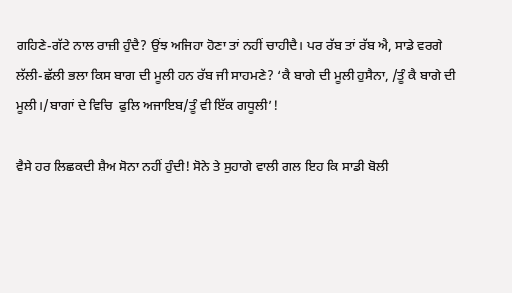ਗਹਿਣੇ-ਗੱਟੇ ਨਾਲ ਰਾਜ਼ੀ ਹੁੰਦੈ? ਉਂਝ ਅਜਿਹਾ ਹੋਣਾ ਤਾਂ ਨਹੀਂ ਚਾਹੀਦੈ। ਪਰ ਰੱਬ ਤਾਂ ਰੱਬ ਐ, ਸਾਡੇ ਵਰਗੇ ਲੱਲੀ-ਛੱਲੀ ਭਲਾ ਕਿਸ ਬਾਗ ਦੀ ਮੂਲੀ ਹਨ ਰੱਬ ਜੀ ਸਾਹਮਣੇ? ‘ਕੈ ਬਾਗੇ ਦੀ ਮੂਲੀ ਹੁਸੈਨਾ, /ਤੂੰ ਕੈ ਬਾਗੇ ਦੀ ਮੂਲੀ।/ਬਾਗਾਂ ਦੇ ਵਿਚਿ  ਫੁਲਿ ਅਜਾਇਬ/ਤੂੰ ਵੀ ਇੱਕ ਗਧੂਲੀ’!

ਵੈਸੇ ਹਰ ਲਿਛਕਦੀ ਸ਼ੈਅ ਸੋਨਾ ਨਹੀਂ ਹੁੰਦੀ! ਸੋਨੇ ਤੇ ਸੁਹਾਗੇ ਵਾਲੀ ਗਲ ਇਹ ਕਿ ਸਾਡੀ ਬੋਲੀ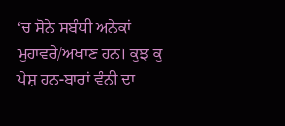‘ਚ ਸੋਨੇ ਸਬੰਧੀ ਅਨੇਕਾਂ ਮੁਹਾਵਰੇ/ਅਖਾਣ ਹਨ। ਕੁਝ ਕੁ ਪੇਸ਼ ਹਨ-ਬਾਰਾਂ ਵੰਨੀ ਦਾ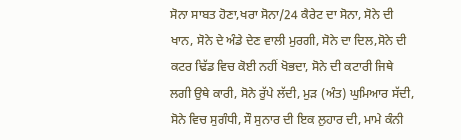ਸੋਨਾ ਸਾਬਤ ਹੋਣਾ,ਖਰਾ ਸੋਨਾ/24 ਕੈਰੇਟ ਦਾ ਸੋਨਾ, ਸੋਨੇ ਦੀ ਖਾਨ, ਸੋਨੇ ਦੇ ਅੰਡੇ ਦੇਣ ਵਾਲੀ ਮੁਰਗੀ, ਸੋਨੇ ਦਾ ਦਿਲ,ਸੋਨੇ ਦੀ ਕਟਰ ਢਿੱਡ ਵਿਚ ਕੋਈ ਨਹੀਂ ਖੋਭਦਾ, ਸੋਨੇ ਦੀ ਕਟਾਰੀ ਜਿਥੇ ਲਗੀ ਉਥੇ ਕਾਰੀ, ਸੋਨੇ ਰੁੱਪੇ ਲੱਦੀ, ਮੁੜ (ਅੰਤ) ਘੁਮਿਆਰ ਸੱਦੀ, ਸੋਨੇ ਵਿਚ ਸੁਗੰਧੀ, ਸੌ ਸੁਨਾਰ ਦੀ ਇਕ ਲੁਹਾਰ ਦੀ, ਮਾਮੇ ਕੰਨੀ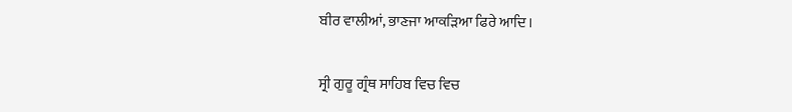ਬੀਰ ਵਾਲੀਆਂ, ਭਾਣਜਾ ਆਕੜਿਆ ਫਿਰੇ ਆਦਿ।

ਸ੍ਰੀ ਗੁਰੂ ਗ੍ਰੰਥ ਸਾਹਿਬ ਵਿਚ ਵਿਚ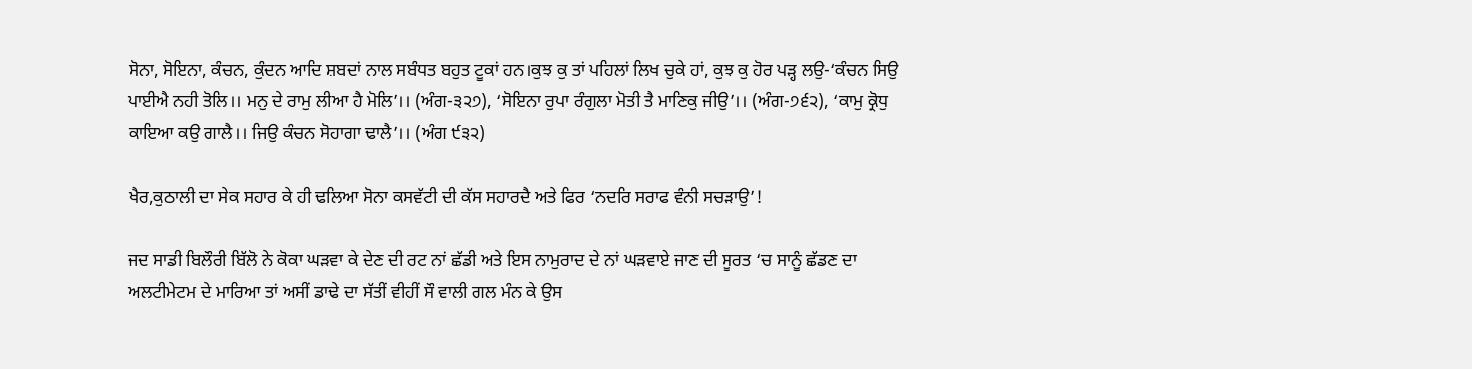ਸੋਨਾ, ਸੋਇਨਾ, ਕੰਚਨ, ਕੁੰਦਨ ਆਦਿ ਸ਼ਬਦਾਂ ਨਾਲ ਸਬੰਧਤ ਬਹੁਤ ਟੂਕਾਂ ਹਨ।ਕੁਝ ਕੁ ਤਾਂ ਪਹਿਲਾਂ ਲਿਖ ਚੁਕੇ ਹਾਂ, ਕੁਝ ਕੁ ਹੋਰ ਪੜ੍ਹ ਲਉ-‘ਕੰਚਨ ਸਿਉ ਪਾਈਐ ਨਹੀ ਤੋਲਿ।। ਮਨੁ ਦੇ ਰਾਮੁ ਲੀਆ ਹੈ ਮੋਲਿ’।। (ਅੰਗ-੩੨੭), ‘ਸੋਇਨਾ ਰੁਪਾ ਰੰਗੁਲਾ ਮੋਤੀ ਤੈ ਮਾਣਿਕੁ ਜੀਉ’।। (ਅੰਗ-੭੬੨), ‘ਕਾਮੁ ਕ੍ਰੋਧੁ ਕਾਇਆ ਕਉ ਗਾਲੈ।। ਜਿਉ ਕੰਚਨ ਸੋਹਾਗਾ ਢਾਲੈ’।। (ਅੰਗ ੯੩੨)

ਖੈਰ,ਕੁਠਾਲੀ ਦਾ ਸੇਕ ਸਹਾਰ ਕੇ ਹੀ ਢਲਿਆ ਸੋਨਾ ਕਸਵੱਟੀ ਦੀ ਕੱਸ ਸਹਾਰਦੈ ਅਤੇ ਫਿਰ ‘ਨਦਰਿ ਸਰਾਫ ਵੰਨੀ ਸਚੜਾਉ’!

ਜਦ ਸਾਡੀ ਬਿਲੌਰੀ ਬਿੱਲੋ ਨੇ ਕੋਕਾ ਘੜਵਾ ਕੇ ਦੇਣ ਦੀ ਰਟ ਨਾਂ ਛੱਡੀ ਅਤੇ ਇਸ ਨਾਮੁਰਾਦ ਦੇ ਨਾਂ ਘੜਵਾਏ ਜਾਣ ਦੀ ਸੂਰਤ ‘ਚ ਸਾਨੂੰ ਛੱਡਣ ਦਾ ਅਲਟੀਮੇਟਮ ਦੇ ਮਾਰਿਆ ਤਾਂ ਅਸੀਂ ਡਾਢੇ ਦਾ ਸੱਤੀਂ ਵੀਹੀਂ ਸੌ ਵਾਲੀ ਗਲ ਮੰਨ ਕੇ ਉਸ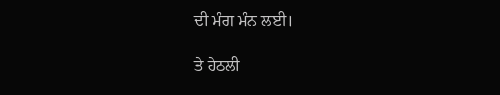ਦੀ ਮੰਗ ਮੰਨ ਲਈ।

ਤੇ ਹੇਠਲੀ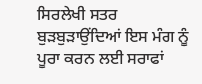ਸਿਰਲੇਖੀ ਸਤਰ ਬੁੜਬੁੜਾਉਂਦਿਆਂ ਇਸ ਮੰਗ ਨੂੰ ਪੂਰਾ ਕਰਨ ਲਈ ਸਰਾਫਾਂ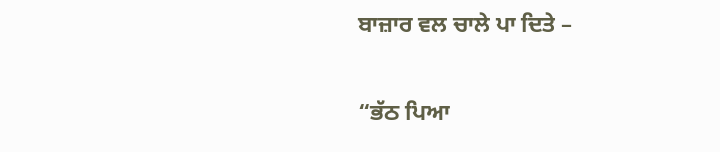ਬਾਜ਼ਾਰ ਵਲ ਚਾਲੇ ਪਾ ਦਿਤੇ –

“ਭੱਠ ਪਿਆ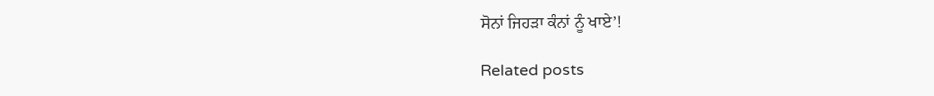ਸੋਨਾਂ ਜਿਹੜਾ ਕੰਨਾਂ ਨੂੰ ਖਾਏ’!

Related posts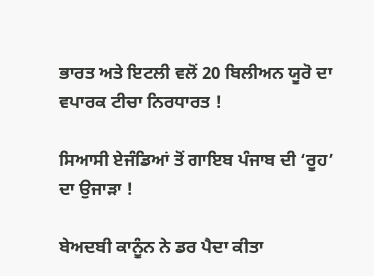ਭਾਰਤ ਅਤੇ ਇਟਲੀ ਵਲੋਂ 20 ਬਿਲੀਅਨ ਯੂਰੋ ਦਾ ਵਪਾਰਕ ਟੀਚਾ ਨਿਰਧਾਰਤ !

ਸਿਆਸੀ ਏਜੰਡਿਆਂ ਤੋਂ ਗਾਇਬ ਪੰਜਾਬ ਦੀ ‘ਰੂਹ’ ਦਾ ਉਜਾੜਾ !

ਬੇਅਦਬੀ ਕਾਨੂੰਨ ਨੇ ਡਰ ਪੈਦਾ ਕੀਤਾ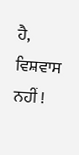ਹੈ, ਵਿਸ਼ਵਾਸ ਨਹੀਂ !